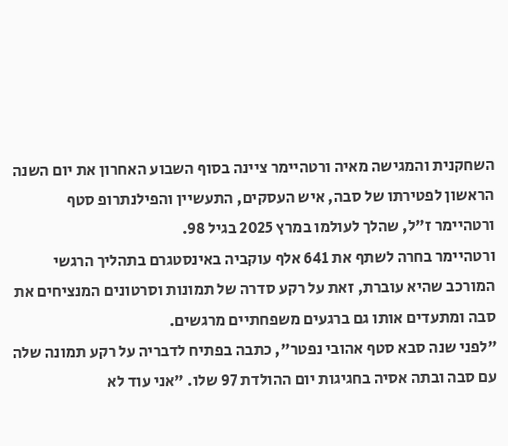השחקנית והמגישה מאיה ורטהיימר ציינה בסוף השבוע האחרון את יום השנה הראשון לפטירתו של סבה, איש העסקים, התעשיין והפילנתרופ סטף ורטהיימר ז"ל, שהלך לעולמו במרץ 2025 בגיל 98.
ורטהיימר בחרה לשתף את 641 אלף עוקביה באינסטגרם בתהליך הרגשי המורכב שהיא עוברת, זאת על רקע סדרה של תמונות וסרטונים המנציחים את סבה ומתעדים אותו גם ברגעים משפחתיים מרגשים.
"לפני שנה סבא סטף אהובי נפטר", כתבה בפתיח לדבריה על רקע תמונה שלה עם סבה ובתה אסיה בחגיגות יום ההולדת 97 שלו. "אני עוד לא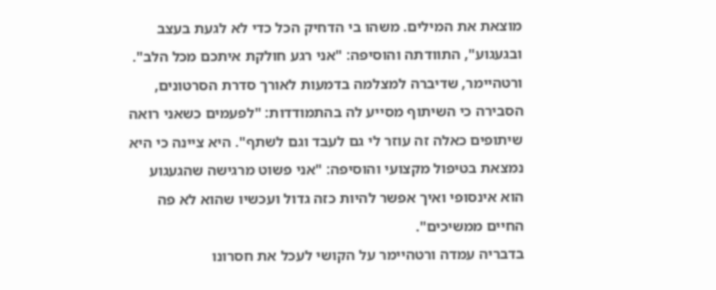מוצאת את המילים. משהו בי הדחיק הכל כדי לא לגעת בעצב ובגעגוע", התוודתה והוסיפה: "אני רגע חולקת איתכם מכל הלב".
ורטהיימר, שדיברה למצלמה בדמעות לאורך סדרת הסרטונים, הסבירה כי השיתוף מסייע לה בהתמודדות: "לפעמים כשאני רואה שיתופים כאלה זה עוזר לי גם לעבד וגם לשתף". היא ציינה כי היא נמצאת בטיפול מקצועי והוסיפה: "אני פשוט מרגישה שהגעגוע הוא אינסופי ואיך אפשר להיות כזה גדול ועכשיו שהוא לא פה החיים ממשיכים".
בדבריה עמדה ורטהיימר על הקושי לעכל את חסרונו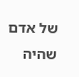של אדם שהיה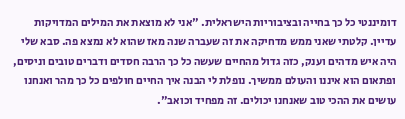דומיננטי כל כך בחייה ובציבוריות הישראלית. "אני לא מוצאת את המילים המדויקות עדיין. קלטתי שאני ממש מדחיקה את זה שעברה שנה מאז שהוא לא נמצא פה. סבא שלי היה איש מדהים וענק, כזה גדול מהחיים שעשה כל כך הרבה חסדים ודברים טובים וניסים, ופתאום הוא איננו והעולם ממשיך. נופלת לי הבנה איך החיים חולפים כל כך מהר ואנחנו עושים את ההכי טוב שאנחנו יכולים. זה מפחיד וכואב".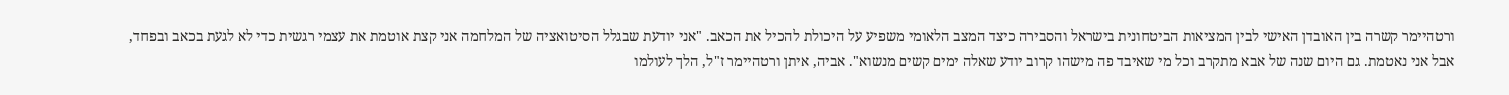ורטהיימר קשרה בין האובדן האישי לבין המציאות הביטחונית בישראל והסבירה כיצד המצב הלאומי משפיע על היכולת להכיל את הכאב. "אני יודעת שבגלל הסיטואציה של המלחמה אני קצת אוטמת את עצמי רגשית כדי לא לגעת בכאב ובפחד, אבל אני נאטמת. גם היום שנה של אבא מתקרב וכל מי שאיבד פה מישהו קרוב יודע שאלה ימים קשים מנשוא". אביה, איתן ורטהיימר ז"ל, הלך לעולמו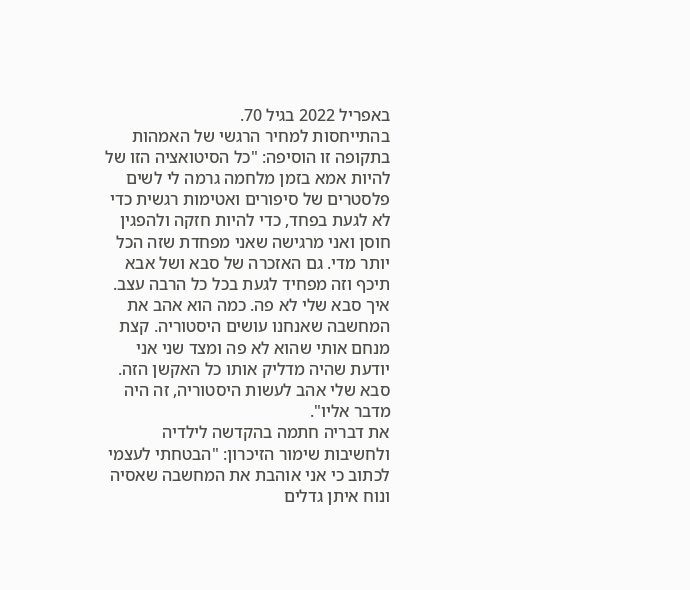באפריל 2022 בגיל 70.
בהתייחסות למחיר הרגשי של האמהות בתקופה זו הוסיפה: "כל הסיטואציה הזו של להיות אמא בזמן מלחמה גרמה לי לשים פלסטרים של סיפורים ואטימות רגשית כדי לא לגעת בפחד, כדי להיות חזקה ולהפגין חוסן ואני מרגישה שאני מפחדת שזה הכל יותר מדי. גם האזכרה של סבא ושל אבא תיכף וזה מפחיד לגעת בכל כל הרבה עצב. איך סבא שלי לא פה. כמה הוא אהב את המחשבה שאנחנו עושים היסטוריה. קצת מנחם אותי שהוא לא פה ומצד שני אני יודעת שהיה מדליק אותו כל האקשן הזה. סבא שלי אהב לעשות היסטוריה, זה היה מדבר אליו".
את דבריה חתמה בהקדשה לילדיה ולחשיבות שימור הזיכרון: "הבטחתי לעצמי לכתוב כי אני אוהבת את המחשבה שאסיה ונוח איתן גדלים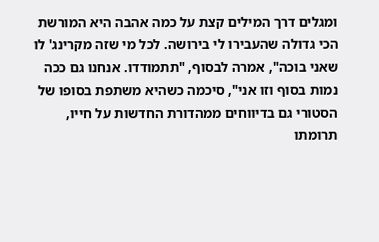ומגלים דרך המילים קצת על כמה אהבה היא המורשת הכי גדולה שהעבירו לי בירושה. לכל מי שזה מקרינג' לו שאני בוכה", אמרה לבסוף, "תתמודדו. אנחנו גם ככה נמות בסוף וזו אני", סיכמה כשהיא משתפת בסופו של הסטורי גם בדיווחים ממהדורת החדשות על חייו, תרומתו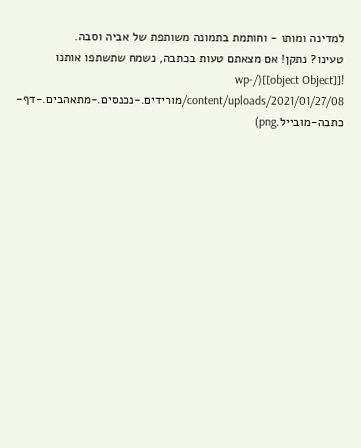למדינה ומותו - וחותמת בתמונה משותפת של אביה וסבה.
טעינו? נתקן! אם מצאתם טעות בכתבה, נשמח שתשתפו אותנו
![[object Object]](/wp-content/uploads/2021/01/27/08/מורידים.-נכנסים.-מתאהבים.-דף-כתבה-מובייל.png)